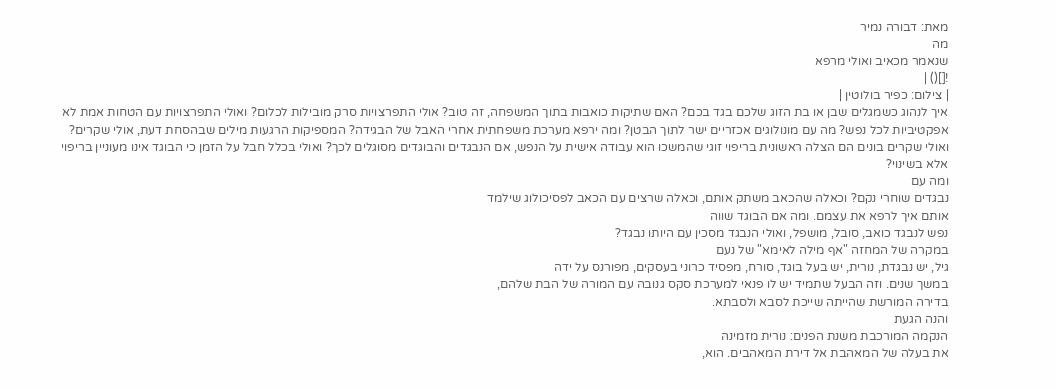מאת: דבורה נמיר
מה
שנאמר מכאיב ואולי מרפא
![]() |
| צילום: כפיר בולוטין |
איך לנהוג כשמגלים שבן או בת הזוג שלכם בגד בכם? האם שתיקות כואבות בתוך המשפחה, זה טוב? אולי התפרצויות סרק מובילות לכלום? ואולי התפרצויות עם הטחות אמת לא אפקטיביות לכל נפש? מה עם מונולוגים אכזריים ישר לתוך הבטן? ומה ירפא מערכת משפחתית אחרי האבל של הבגידה? המספיקות הרגעות מילים שבהסחת דעת, אולי שקרים? ואולי שקרים בונים הם הצלה ראשונית בריפוי זוגי שהמשכו הוא עבודה אישית על הנפש, אם הנבגדים והבוגדים מסוגלים לכך? ואולי בכלל חבל על הזמן כי הבוגד אינו מעוניין בריפוי אלא בשינוי?
ומה עם
נבגדים שוחרי נקם? וכאלה שהכאב משתק אותם, וכאלה שרצים עם הכאב לפסיכולוג שילמד
אותם איך לרפא את עצמם. ומה אם הבוגד שווה
נפש לנבגד כואב, סובל, מושפל, ואולי הנבגד מסכין עם היותו נבגד?
במקרה של המחזה "אף מילה לאימא" של נעם
גיל, יש נבגדת, נורית, יש בעל בוגד, סורח, מפסיד כרוני בעסקים, מפורנס על ידה
במשך שנים. וזה הבעל שתמיד יש לו פנאי למערכת סקס גנובה עם המורה של הבת שלהם,
בדירה המורשת שהייתה שייכת לסבא ולסבתא.
והנה הגעת
הנקמה המורכבת משנת הפנים: נורית מזמינה
את בעלה של המאהבת אל דירת המאהבים. הוא,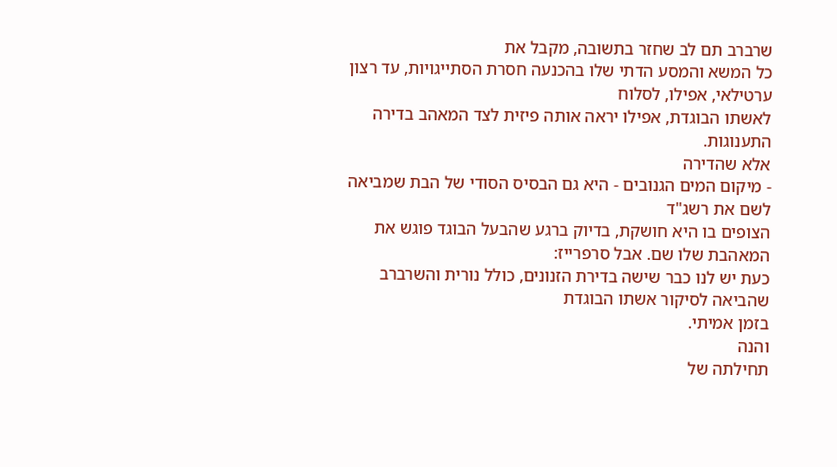שרברב תם לב שחזר בתשובה, מקבל את
כל המשא והמסע הדתי שלו בהכנעה חסרת הסתייגויות, עד רצון ערטילאי, אפילו, לסלוח
לאשתו הבוגדת, אפילו יראה אותה פיזית לצד המאהב בדירה התענוגות.
אלא שהדירה
- מיקום המים הגנובים - היא גם הבסיס הסודי של הבת שמביאה לשם את רשג"ד
הצופים בו היא חושקת, בדיוק ברגע שהבעל הבוגד פוגש את המאהבת שלו שם. אבל סרפרייז:
כעת יש לנו כבר שישה בדירת הזנונים, כולל נורית והשרברב שהביאה לסיקור אשתו הבוגדת
בזמן אמיתי.
והנה
תחילתה של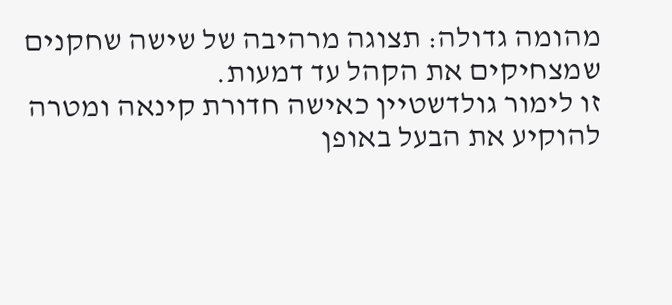מהומה גדולה: תצוגה מרהיבה של שישה שחקנים שמצחיקים את הקהל עד דמעות.
זו לימור גולדשטיין כאישה חדורת קינאה ומטרה להוקיע את הבעל באופן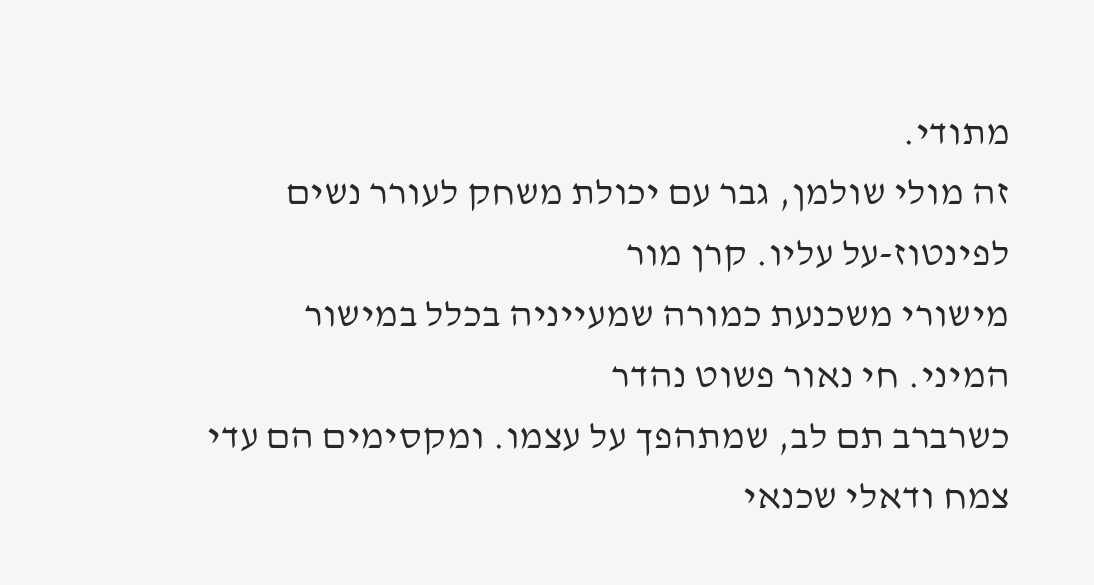מתודי.
זה מולי שולמן, גבר עם יכולת משחק לעורר נשים לפינטוז-על עליו. קרן מור
מישורי משכנעת כמורה שמעייניה בכלל במישור המיני. חי נאור פשוט נהדר
כשרברב תם לב, שמתהפך על עצמו. ומקסימים הם עדי צמח ודאלי שכנאי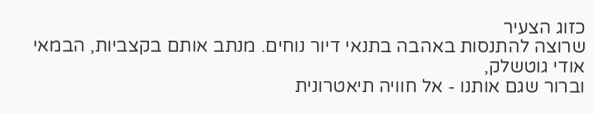כזוג הצעיר
שרוצה להתנסות באהבה בתנאי דיור נוחים. מנתב אותם בקצביות, הבמאי אודי גוטשלק,
וברור שגם אותנו - אל חוויה תיאטרונית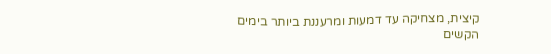קיצית, מצחיקה עד דמעות ומרעננת ביותר בימים
הקשים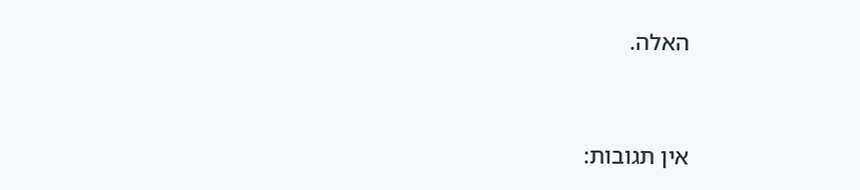האלה.



אין תגובות: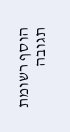הוסף רשומת תגובה